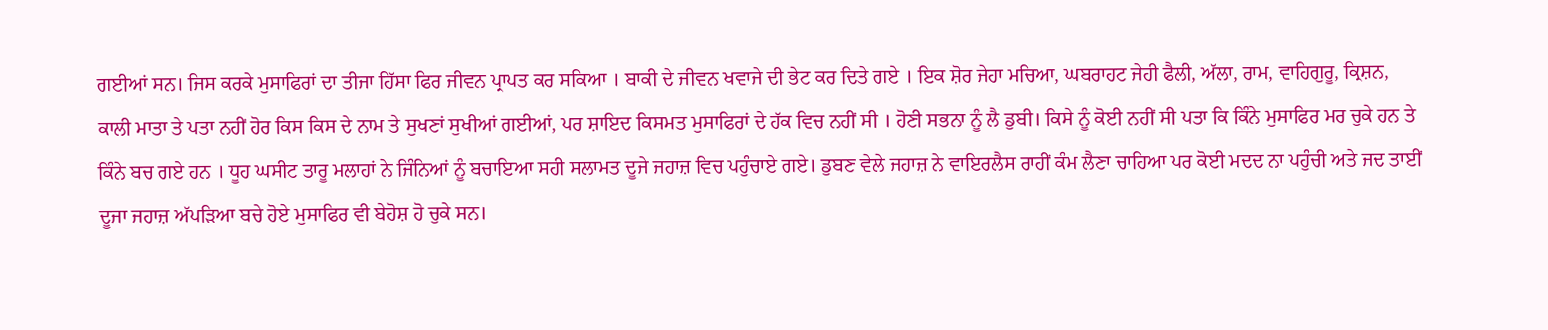ਗਈਆਂ ਸਨ। ਜਿਸ ਕਰਕੇ ਮੁਸਾਫਿਰਾਂ ਦਾ ਤੀਜਾ ਹਿੱਸਾ ਫਿਰ ਜੀਵਨ ਪ੍ਰਾਪਤ ਕਰ ਸਕਿਆ । ਬਾਕੀ ਦੇ ਜੀਵਨ ਖਵਾਜੇ ਦੀ ਭੇਟ ਕਰ ਦਿਤੇ ਗਏ । ਇਕ ਸ਼ੋਰ ਜੇਹਾ ਮਚਿਆ, ਘਬਰਾਹਟ ਜੇਹੀ ਫੈਲੀ, ਅੱਲਾ, ਰਾਮ, ਵਾਹਿਗੁਰੂ, ਕ੍ਰਿਸ਼ਨ, ਕਾਲੀ ਮਾਤਾ ਤੇ ਪਤਾ ਨਹੀਂ ਹੋਰ ਕਿਸ ਕਿਸ ਦੇ ਨਾਮ ਤੇ ਸੁਖਣਾਂ ਸੁਖੀਆਂ ਗਈਆਂ, ਪਰ ਸ਼ਾਇਦ ਕਿਸਮਤ ਮੁਸਾਫਿਰਾਂ ਦੇ ਹੱਕ ਵਿਚ ਨਹੀਂ ਸੀ । ਹੋਣੀ ਸਭਨਾ ਨੂੰ ਲੈ ਡੁਬੀ। ਕਿਸੇ ਨੂੰ ਕੋਈ ਨਹੀਂ ਸੀ ਪਤਾ ਕਿ ਕਿੰਨੇ ਮੁਸਾਫਿਰ ਮਰ ਚੁਕੇ ਹਨ ਤੇ ਕਿੰਨੇ ਬਚ ਗਏ ਹਨ । ਧੂਹ ਘਸੀਟ ਤਾਰੂ ਮਲਾਹਾਂ ਨੇ ਜਿੰਨਿਆਂ ਨੂੰ ਬਚਾਇਆ ਸਹੀ ਸਲਾਮਤ ਦੂਜੇ ਜਹਾਜ਼ ਵਿਚ ਪਹੁੰਚਾਏ ਗਏ। ਡੁਬਣ ਵੇਲੇ ਜਹਾਜ਼ ਨੇ ਵਾਇਰਲੈਸ ਰਾਹੀਂ ਕੰਮ ਲੈਣਾ ਚਾਹਿਆ ਪਰ ਕੋਈ ਮਦਦ ਨਾ ਪਹੁੰਚੀ ਅਤੇ ਜਦ ਤਾਈਂ ਦੂਜਾ ਜਹਾਜ਼ ਅੱਪੜਿਆ ਬਚੇ ਹੋਏ ਮੁਸਾਫਿਰ ਵੀ ਬੇਹੋਸ਼ ਹੋ ਚੁਕੇ ਸਨ।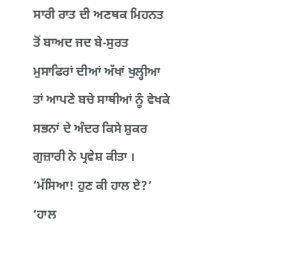ਸਾਰੀ ਰਾਤ ਦੀ ਅਣਥਕ ਮਿਹਨਤ ਤੋਂ ਬਾਅਦ ਜਦ ਬੇ-ਸੁਰਤ ਮੁਸਾਫਿਰਾਂ ਦੀਆਂ ਅੱਖਾਂ ਖੁਲ੍ਹੀਆ ਤਾਂ ਆਪਣੇ ਬਚੇ ਸਾਥੀਆਂ ਨੂੰ ਵੇਖਕੇ ਸਭਨਾਂ ਦੇ ਅੰਦਰ ਕਿਸੇ ਸ਼ੁਕਰ ਗੁਜ਼ਾਰੀ ਨੇ ਪ੍ਰਵੇਸ਼ ਕੀਤਾ ।
‘ਮੱਸਿਆ! ਹੁਣ ਕੀ ਹਾਲ ਏ?’
‘ਹਾਲ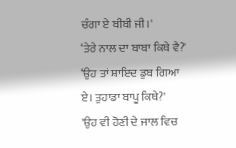ਚੰਗਾ ਏ ਬੀਬੀ ਜੀ।'
‘ਤੇਰੇ ਨਾਲ ਦਾ ਬਾਬਾ ਕਿਥੇ ਵੈ?'
‘ਉਹ ਤਾਂ ਸ਼ਾਇਦ ਡੁਬ ਗਿਆ ਏ। ਤੁਹਾਡਾ ਬਾਪੂ ਕਿਥੇ?'
'ਉਹ ਵੀ ਹੋਣੀ ਦੇ ਜਾਲ ਵਿਚ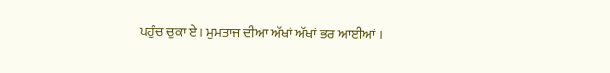ਪਹੁੰਚ ਚੁਕਾ ਏ। ਮੁਮਤਾਜ ਦੀਆ ਅੱਖਾਂ ਅੱਖਾਂ ਭਰ ਆਈਆਂ ।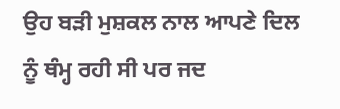ਉਹ ਬੜੀ ਮੁਸ਼ਕਲ ਨਾਲ ਆਪਣੇ ਦਿਲ ਨੂੰ ਥੰਮ੍ਹ ਰਹੀ ਸੀ ਪਰ ਜਦ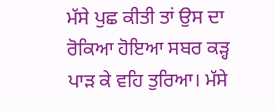ਮੱਸੇ ਪੁਛ ਕੀਤੀ ਤਾਂ ਉਸ ਦਾ ਰੋਕਿਆ ਹੋਇਆ ਸਬਰ ਕੜ੍ਹ ਪਾੜ ਕੇ ਵਹਿ ਤੁਰਿਆ। ਮੱਸੇ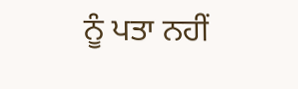ਨੂੰ ਪਤਾ ਨਹੀਂ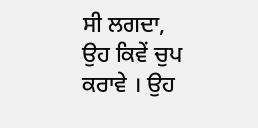ਸੀ ਲਗਦਾ, ਉਹ ਕਿਵੇਂ ਚੁਪ ਕਰਾਵੇ । ਉਹ